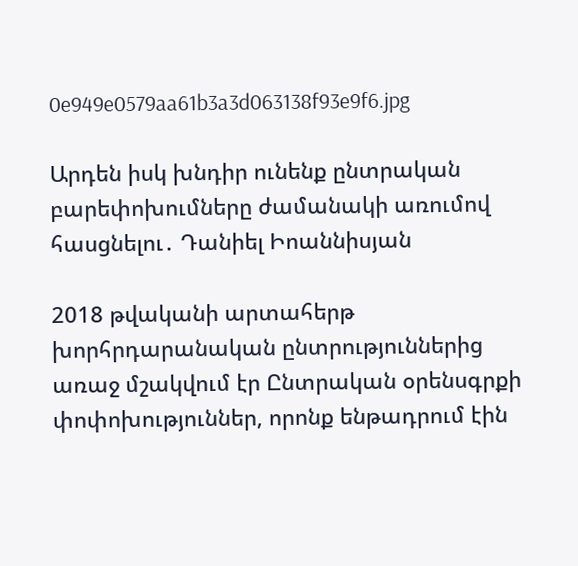0e949e0579aa61b3a3d063138f93e9f6.jpg

Արդեն իսկ խնդիր ունենք ընտրական բարեփոխումները ժամանակի առումով հասցնելու․ Դանիել Իոաննիսյան

2018 թվականի արտահերթ խորհրդարանական ընտրություններից առաջ մշակվում էր Ընտրական օրենսգրքի փոփոխություններ, որոնք ենթադրում էին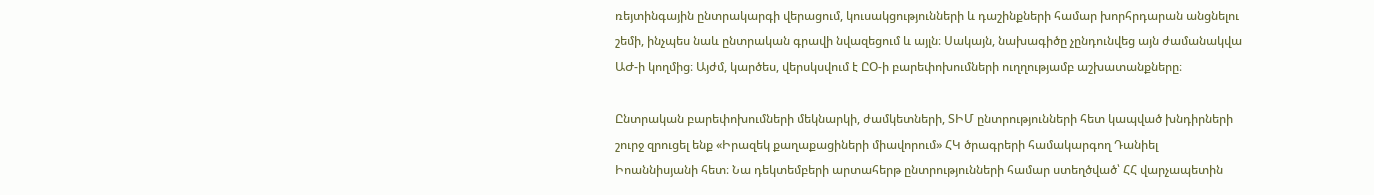ռեյտինգային ընտրակարգի վերացում, կուսակցությունների և դաշինքների համար խորհրդարան անցնելու շեմի, ինչպես նաև ընտրական գրավի նվազեցում և այլն։ Սակայն, նախագիծը չընդունվեց այն ժամանակվա ԱԺ-ի կողմից։ Այժմ, կարծես, վերսկսվում է ԸՕ-ի բարեփոխումների ուղղությամբ աշխատանքները։

Ընտրական բարեփոխումների մեկնարկի, ժամկետների, ՏԻՄ ընտրությունների հետ կապված խնդիրների շուրջ զրուցել ենք «Իրազեկ քաղաքացիների միավորում» ՀԿ ծրագրերի համակարգող Դանիել Իոաննիսյանի հետ։ Նա դեկտեմբերի արտահերթ ընտրությունների համար ստեղծված՝ ՀՀ վարչապետին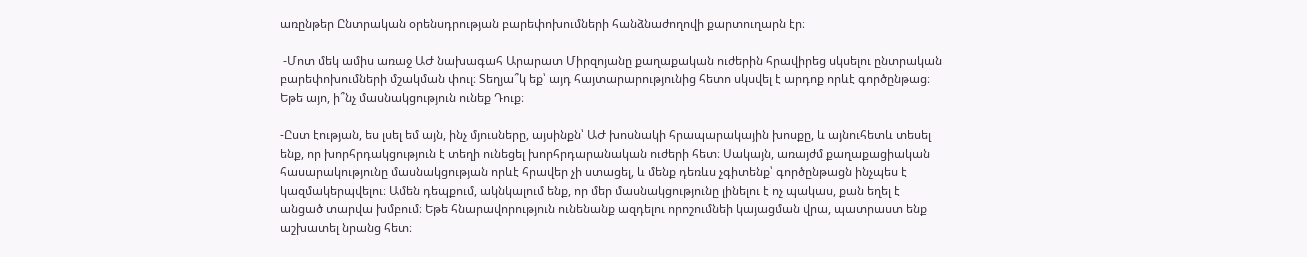առընթեր Ընտրական օրենսդրության բարեփոխումների հանձնաժողովի քարտուղարն էր։

 -Մոտ մեկ ամիս առաջ ԱԺ նախագահ Արարատ Միրզոյանը քաղաքական ուժերին հրավիրեց սկսելու ընտրական բարեփոխումների մշակման փուլ։ Տեղյա՞կ եք՝ այդ հայտարարությունից հետո սկսվել է արդոք որևէ գործընթաց։ Եթե այո, ի՞նչ մասնակցություն ունեք Դուք։

-Ըստ էության, ես լսել եմ այն, ինչ մյուսները, այսինքն՝ ԱԺ խոսնակի հրապարակային խոսքը, և այնուհետև տեսել ենք, որ խորհրդակցություն է տեղի ունեցել խորհրդարանական ուժերի հետ։ Սակայն, առայժմ քաղաքացիական հասարակությունը մասնակցության որևէ հրավեր չի ստացել, և մենք դեռևս չգիտենք՝ գործընթացն ինչպես է կազմակերպվելու։ Ամեն դեպքում, ակնկալում ենք, որ մեր մասնակցությունը լինելու է ոչ պակաս, քան եղել է անցած տարվա խմբում։ Եթե հնարավորություն ունենանք ազդելու որոշումնեի կայացման վրա, պատրաստ ենք աշխատել նրանց հետ։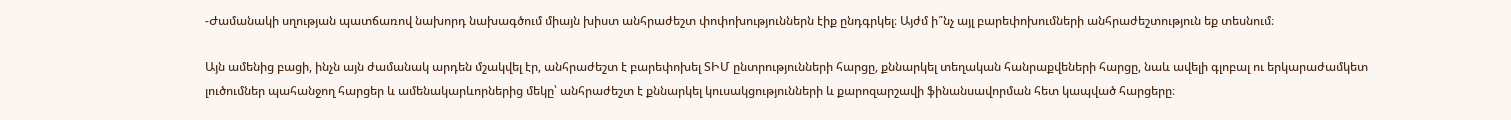-Ժամանակի սղության պատճառով նախորդ նախագծում միայն խիստ անհրաժեշտ փոփոխություններն էիք ընդգրկել։ Այժմ ի՞նչ այլ բարեփոխումների անհրաժեշտություն եք տեսնում։

Այն ամենից բացի, ինչն այն ժամանակ արդեն մշակվել էր, անհրաժեշտ է բարեփոխել ՏԻՄ ընտրությունների հարցը, քննարկել տեղական հանրաքվեների հարցը, նաև ավելի գլոբալ ու երկարաժամկետ լուծումներ պահանջող հարցեր և ամենակարևորներից մեկը՝ անհրաժեշտ է քննարկել կուսակցությունների և քարոզարշավի ֆինանսավորման հետ կապված հարցերը։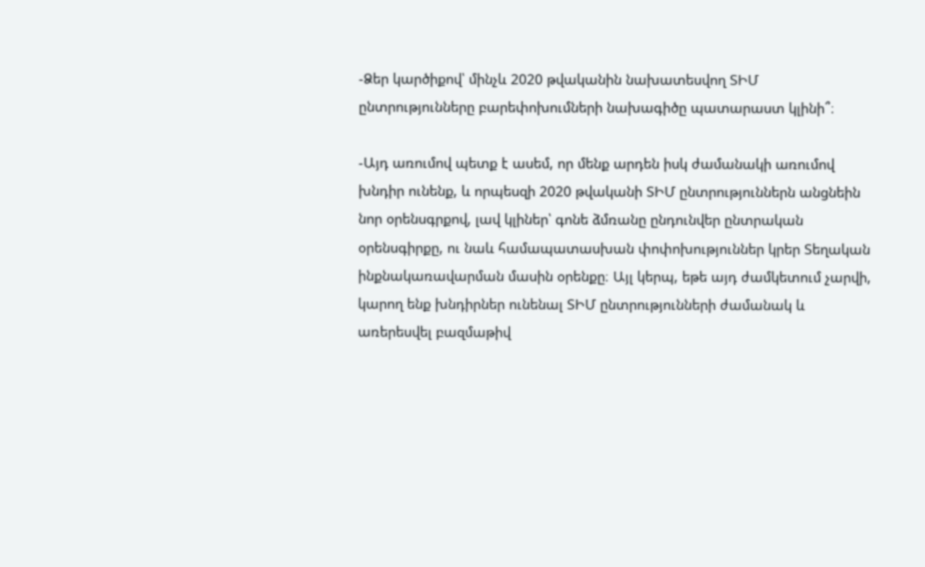-Ձեր կարծիքով՝ մինչև 2020 թվականին նախատեսվող ՏԻՄ ընտրությունները բարեփոխումների նախագիծը պատարաստ կլինի՞։

-Այդ առումով պետք է ասեմ, որ մենք արդեն իսկ ժամանակի առումով խնդիր ունենք, և որպեսզի 2020 թվականի ՏԻՄ ընտրություններն անցնեին նոր օրենսգրքով, լավ կլիներ՝ գոնե ձմռանը ընդունվեր ընտրական օրենսգիրքը, ու նաև համապատասխան փոփոխություններ կրեր Տեղական ինքնակառավարման մասին օրենքը։ Այլ կերպ, եթե այդ ժամկետում չարվի, կարող ենք խնդիրներ ունենալ ՏԻՄ ընտրությունների ժամանակ և առերեսվել բազմաթիվ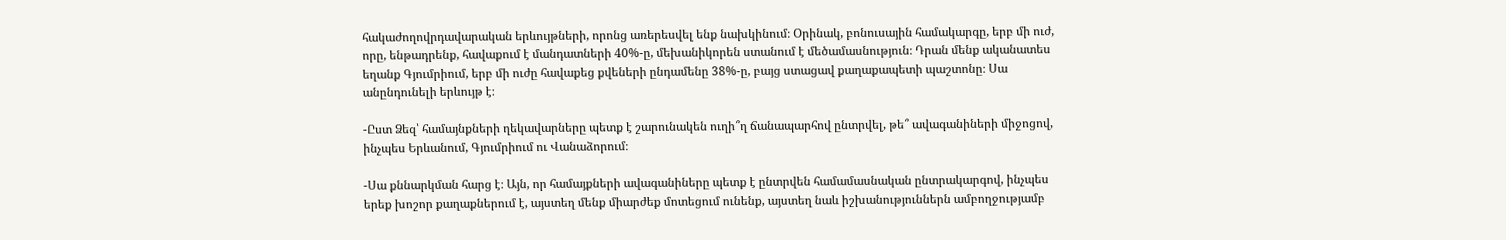հակաժողովրդավարական երևույթների, որոնց առերեսվել ենք նախկինում։ Օրինակ, բոնուսային համակարգը, երբ մի ուժ, որը, ենթադրենք, հավաքում է մանդատների 40%-ը, մեխանիկորեն ստանում է մեծամասնություն։ Դրան մենք ականատես եղանք Գյումրիում, երբ մի ուժը հավաքեց քվեների ընդամենը 38%-ը, բայց ստացավ քաղաքապետի պաշտոնը։ Սա անընդունելի երևույթ է։

-Ըստ Ձեզ՝ համայնքների ղեկավարները պետք է շարունակեն ուղի՞ղ ճանապարհով ընտրվել, թե՞ ավագանիների միջոցով, ինչպես Երևանում, Գյումրիում ու Վանաձորում։

-Սա քննարկման հարց է։ Այն, որ համայքների ավագանիները պետք է ընտրվեն համամասնական ընտրակարգով, ինչպես երեք խոշոր քաղաքներում է, այստեղ մենք միարժեք մոտեցում ունենք, այստեղ նաև իշխանություններն ամբողջությամբ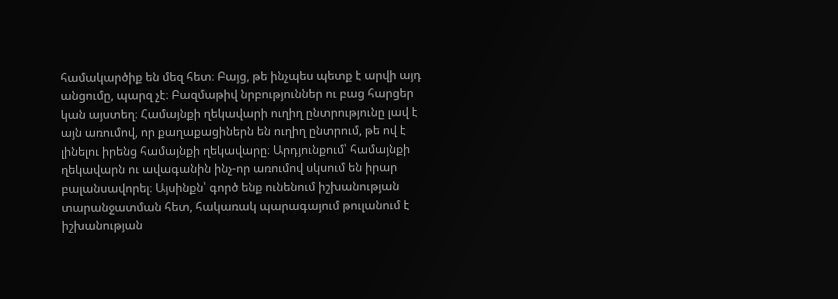համակարծիք են մեզ հետ։ Բայց, թե ինչպես պետք է արվի այդ անցումը, պարզ չէ։ Բազմաթիվ նրբություններ ու բաց հարցեր կան այստեղ։ Համայնքի ղեկավարի ուղիղ ընտրությունը լավ է այն առումով, որ քաղաքացիներն են ուղիղ ընտրում, թե ով է լինելու իրենց համայնքի ղեկավարը։ Արդյունքում՝ համայնքի ղեկավարն ու ավագանին ինչ-որ առումով սկսում են իրար բալանսավորել։ Այսինքն՝ գործ ենք ունենում իշխանության տարանջատման հետ, հակառակ պարագայում թուլանում է իշխանության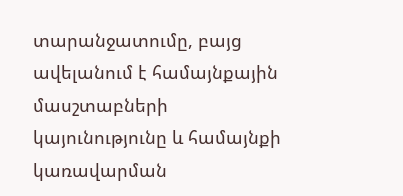տարանջատումը, բայց ավելանում է համայնքային մասշտաբների կայունությունը և համայնքի կառավարման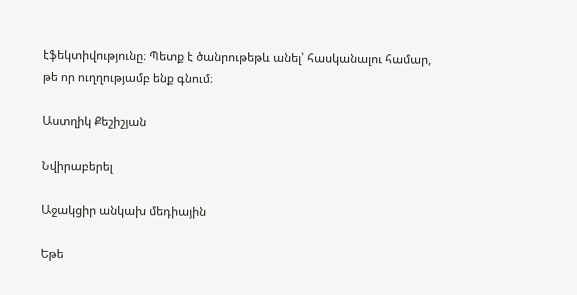էֆեկտիվությունը։ Պետք է ծանրութեթև անել՝ հասկանալու համար, թե որ ուղղությամբ ենք գնում։

Աստղիկ Քեշիշյան

Նվիրաբերել

Աջակցիր անկախ մեդիային

Եթե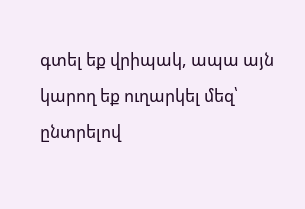գտել եք վրիպակ, ապա այն կարող եք ուղարկել մեզ՝ ընտրելով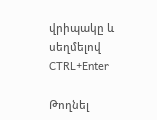վրիպակը և սեղմելով CTRL+Enter

Թողնել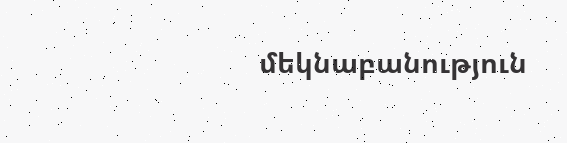մեկնաբանություն